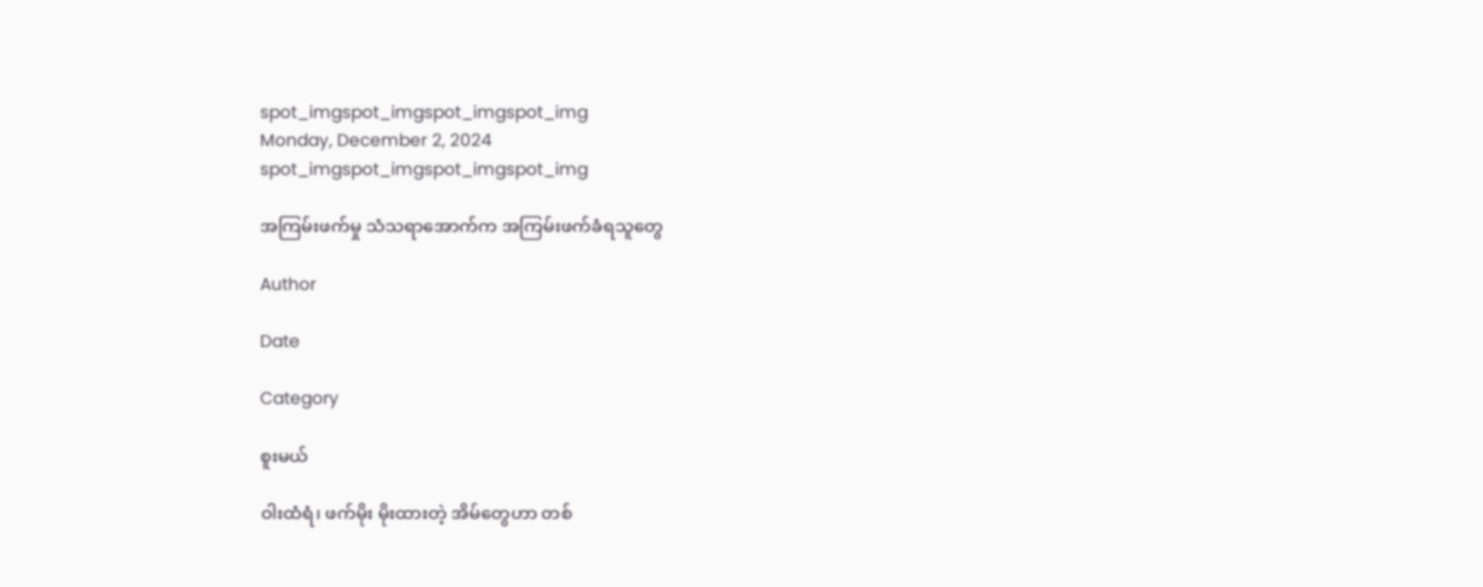spot_imgspot_imgspot_imgspot_img
Monday, December 2, 2024
spot_imgspot_imgspot_imgspot_img

အကြမ်းဖက်မှု သံသရာအောက်က အကြမ်းဖက်ခံရသူတွေ

Author

Date

Category

စူးမယ်

ဝါးထံရံ၊ ဖက်မိုး မိုးထားတဲ့ အိမ်တွေဟာ တစ်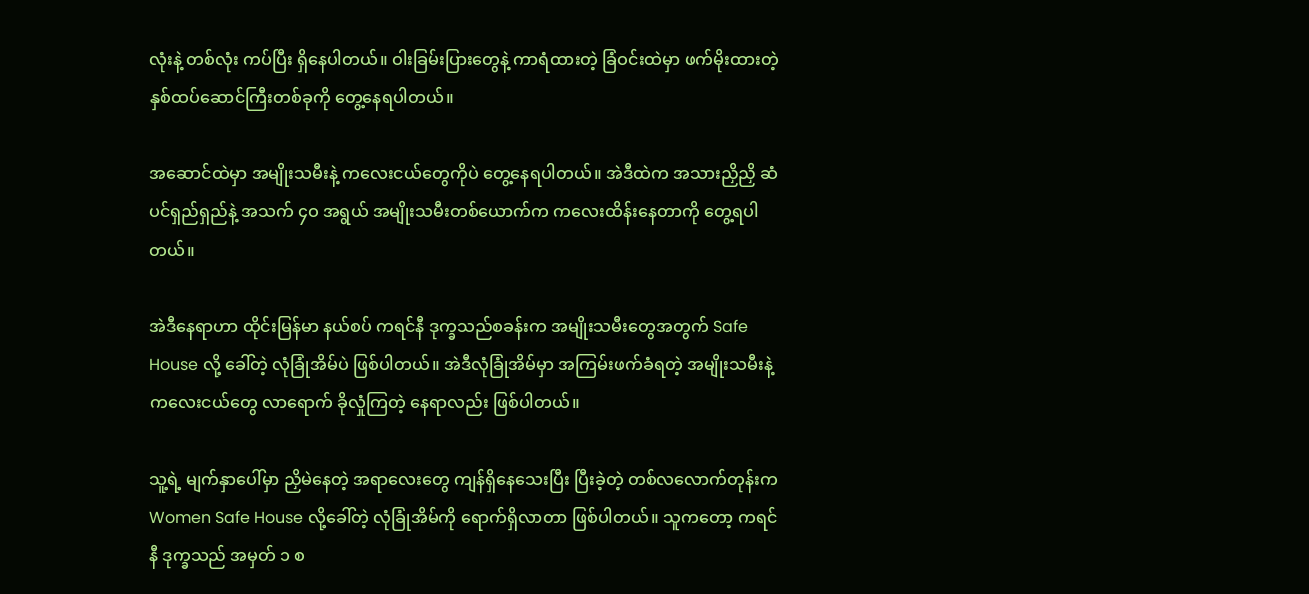လုံးနဲ့ တစ်လုံး ကပ်ပြီး ရှိနေပါတယ်။ ဝါးခြမ်းပြားတွေနဲ့ ကာရံထားတဲ့ ခြံဝင်းထဲမှာ ဖက်မိုးထားတဲ့ နှစ်ထပ်ဆောင်ကြီးတစ်ခုကို တွေ့နေရပါတယ်။

အဆောင်ထဲမှာ အမျိုးသမီးနဲ့ ကလေးငယ်တွေကိုပဲ တွေ့နေရပါတယ်။ အဲဒီထဲက အသားညှိညှိ ဆံပင်ရှည်ရှည်နဲ့ အသက် ၄ဝ အရွယ် အမျိုးသမီးတစ်ယောက်က ကလေးထိန်းနေတာကို တွေ့ရပါတယ်။

အဲဒီနေရာဟာ ထိုင်းမြန်မာ နယ်စပ် ကရင်နီ ဒုက္ခသည်စခန်းက အမျိုးသမီးတွေအတွက် Safe House လို့ ခေါ်တဲ့ လုံခြုံအိမ်ပဲ ဖြစ်ပါတယ်။ အဲဒီလုံခြုံအိမ်မှာ အကြမ်းဖက်ခံရတဲ့ အမျိုးသမီးနဲ့ ကလေးငယ်တွေ လာရောက် ခိုလှုံကြတဲ့ နေရာလည်း ဖြစ်ပါတယ်။

သူ့ရဲ့ မျက်နှာပေါ်မှာ ညှိမဲနေတဲ့ အရာလေးတွေ ကျန်ရှိနေသေးပြီး ပြီးခဲ့တဲ့ တစ်လလောက်တုန်းက Women Safe House လို့ခေါ်တဲ့ လုံခြုံအိမ်ကို ရောက်ရှိလာတာ ဖြစ်ပါတယ်။ သူကတော့ ကရင်နီ ဒုက္ခသည် အမှတ် ၁ စ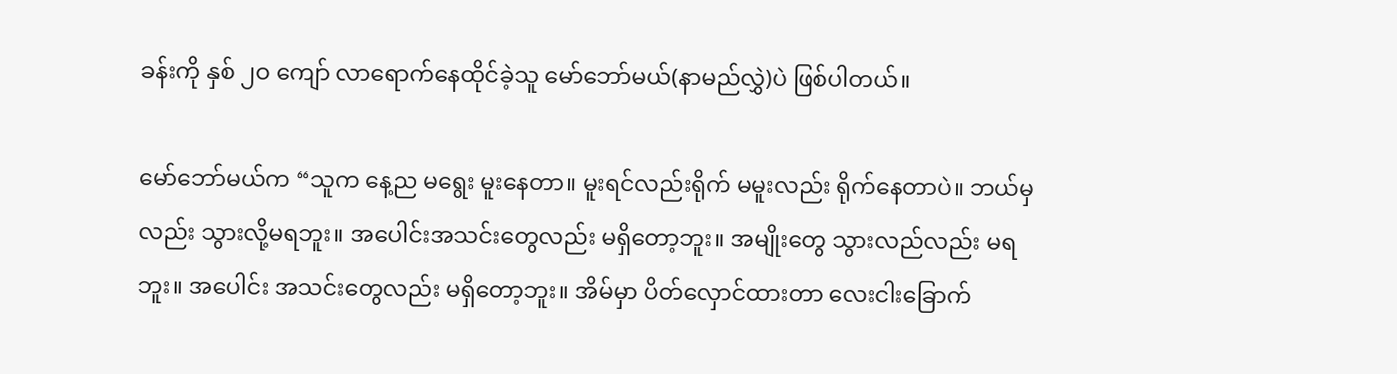ခန်းကို နှစ် ၂ဝ ကျော် လာရောက်နေထိုင်ခဲ့သူ မော်ဘော်မယ်(နာမည်လွှဲ)ပဲ ဖြစ်ပါတယ်။

မော်ဘော်မယ်က “သူက နေ့ည မရွေး မူးနေတာ။ မူးရင်လည်းရိုက် မမူးလည်း ရိုက်နေတာပဲ။ ဘယ်မှလည်း သွားလို့မရဘူး။ အပေါင်းအသင်းတွေလည်း မရှိတော့ဘူး။ အမျိုးတွေ သွားလည်လည်း မရဘူး။ အပေါင်း အသင်းတွေလည်း မရှိတော့ဘူး။ အိမ်မှာ ပိတ်လှောင်ထားတာ လေးငါးခြောက်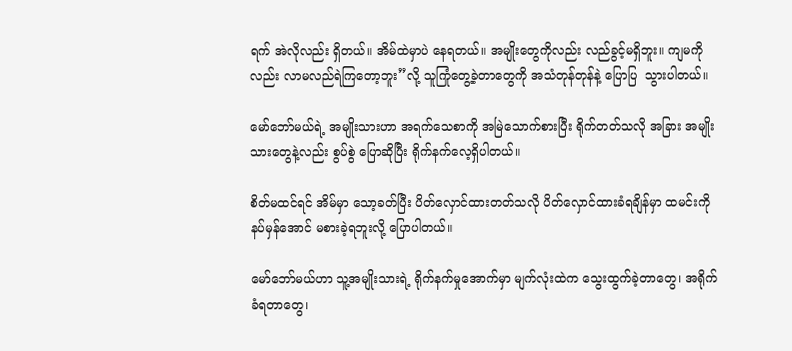ရက် အဲလိုလည်း ရှိတယ်။ အိမ်ထဲမှာပဲ နေရတယ်။ အမျိုးတွေကိုလည်း လည်ခွင့်မရှိဘူး။ ကျမကိုလည်း လာမလည်ရဲကြတော့ဘူး”လို့ သူကြုံတွေ့ခဲ့တာတွေကို အသံတုန်တုန်နဲ့ ပြောပြ  သွားပါတယ်။

မော်ဘော်မယ်ရဲ့ အမျိုးသားဟာ အရက်သေစာကို အမြဲသောက်စားပြီး ရိုက်တတ်သလို အခြား အမျိုးသားတွေနဲ့လည်း စွပ်စွဲ ပြောဆိုပြီး ရိုက်နက်လေ့ရှိပါတယ်။

စိတ်မထင်ရင် အိမ်မှာ သော့ခတ်ပြီး ပိတ်လှောင်ထားတတ်သလို ပိတ်လှောင်ထားခံရချိန်မှာ ထမင်းကို နပ်မှန်အောင် မစားခဲ့ရဘူးလို့ ပြောပါတယ်။

မော်ဘော်မယ်ဟာ သူ့အမျိုးသားရဲ့ ရိုက်နက်မှုအောက်မှာ မျက်လုံးထဲက သွေးထွက်ခဲ့တာတွေ၊ အရိုက်ခံရတာတွေ၊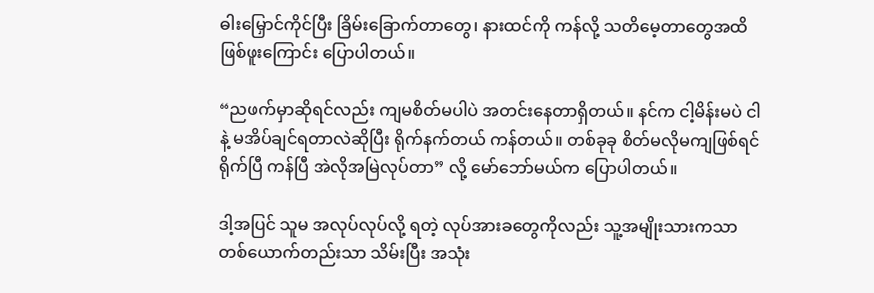ဓါးမြှောင်ကိုင်ပြီး ခြိမ်းခြောက်တာတွေ၊ နားထင်ကို ကန်လို့ သတိမေ့တာတွေအထိ ဖြစ်ဖူးကြောင်း ပြောပါတယ်။

“ညဖက်မှာဆိုရင်လည်း ကျမစိတ်မပါပဲ အတင်းနေတာရှိတယ်။ နင်က ငါ့မိန်းမပဲ ငါနဲ့ မအိပ်ချင်ရတာလဲဆိုပြီး ရိုက်နက်တယ် ကန်တယ်။ တစ်ခုခု စိတ်မလိုမကျဖြစ်ရင် ရိုက်ပြီ ကန်ပြီ အဲလိုအမြဲလုပ်တာ” လို့ မော်ဘော်မယ်က ပြောပါတယ်။

ဒါ့အပြင် သူမ အလုပ်လုပ်လို့ ရတဲ့ လုပ်အားခတွေကိုလည်း သူ့အမျိုးသားကသာ တစ်ယောက်တည်းသာ သိမ်းပြီး အသုံး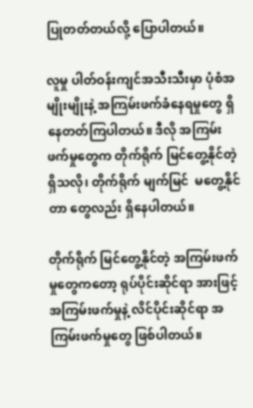ပြုတတ်တယ်လို့ ပြောပါတယ်။

လူမှု ပါတ်ဝန်းကျင်အသီးသီးမှာ ပုံစံအမျိုးမျိုးနဲ့ အကြမ်းဖက်ခံနေရမှုတွေ ရှိနေတတ်ကြပါတယ်။ ဒီလို အကြမ်းဖက်မှုတွေက တိုက်ရိုက် မြင်တွေ့နိုင်တဲ့ ရှိသလို၊ တိုက်ရိုက် မျက်မြင်  မတွေ့နိုင်တာ တွေလည်း ရှိနေပါတယ်။

တိုက်ရိုက် မြင်တွေ့နိုင်တဲ့ အကြမ်းဖက်မှုတွေကတော့ ရုပ်ပိုင်းဆိုင်ရာ အားဖြင့် အကြမ်းဖက်မှုနဲ့ လိင်ပိုင်းဆိုင်ရာ အကြမ်းဖက်မှုတွေ ဖြစ်ပါတယ်။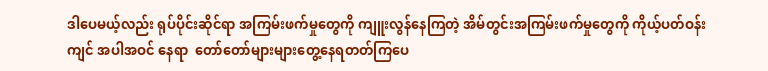ဒါပေမယ့်လည်း ရုပ်ပိုင်းဆိုင်ရာ အကြမ်းဖက်မှုတွေကို ကျူးလွန်နေကြတဲ့ အိမ်တွင်းအကြမ်းဖက်မှုတွေကို ကိုယ့်ပတ်ဝန်းကျင် အပါအဝင် နေရာ  တော်တော်များများတွေ့နေရတတ်ကြပေ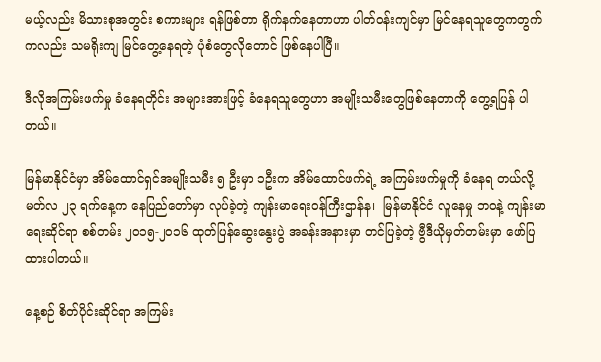မယ့်လည်း မိသားစုအတွင်း စကားများ ရန်ဖြစ်တာ ရိုက်နက်နေတာဟာ ပါတ်ဝန်းကျင်မှာ မြင်နေရသူတွေကတွက်ကလည်း သမရိုးကျ မြင်တွေ့နေရတဲ့ ပုံစံတွေလိုတောင် ဖြစ်နေပါပြီ။

ဒီလိုအကြမ်းဖက်မှု ခံနေရတိုင်း အများအားဖြင့် ခံနေရသူတွေဟာ အမျိုးသမီးတွေဖြစ်နေတာကို တွေ့ရပြန် ပါတယ်။

မြန်မာနိုင်ငံမှာ အိမ်ထောင်ရှင်အမျိုးသမီး ၅ ဦးမှာ ၁ဦးက အိမ်ထောင်ဖက်ရဲ့ အကြမ်းဖက်မှုကို ခံနေရ တယ်လို့ မတ်လ ၂၃ ရက်နေ့က နေပြည်တော်မှာ လုပ်ခဲ့တဲ့ ကျန်းမာရေးဝန်ကြီးဌာန်န၊  မြန်မာနိုင်ငံ လူနေမှု ဘဝနဲ့ ကျန်းမာရေးဆိုင်ရာ စစ်တမ်း ၂၀၁၅-၂၀၁၆ ထုတ်ပြန်ဆွေးနွေးပွဲ အခန်းအနားမှာ တင်ပြခဲ့တဲ့ ဗွီဒီယိုမှတ်တမ်းမှာ ဖော်ပြထားပါတယ်။

နေ့စဉ် စိတ်ပိုင်းဆိုင်ရာ အကြမ်း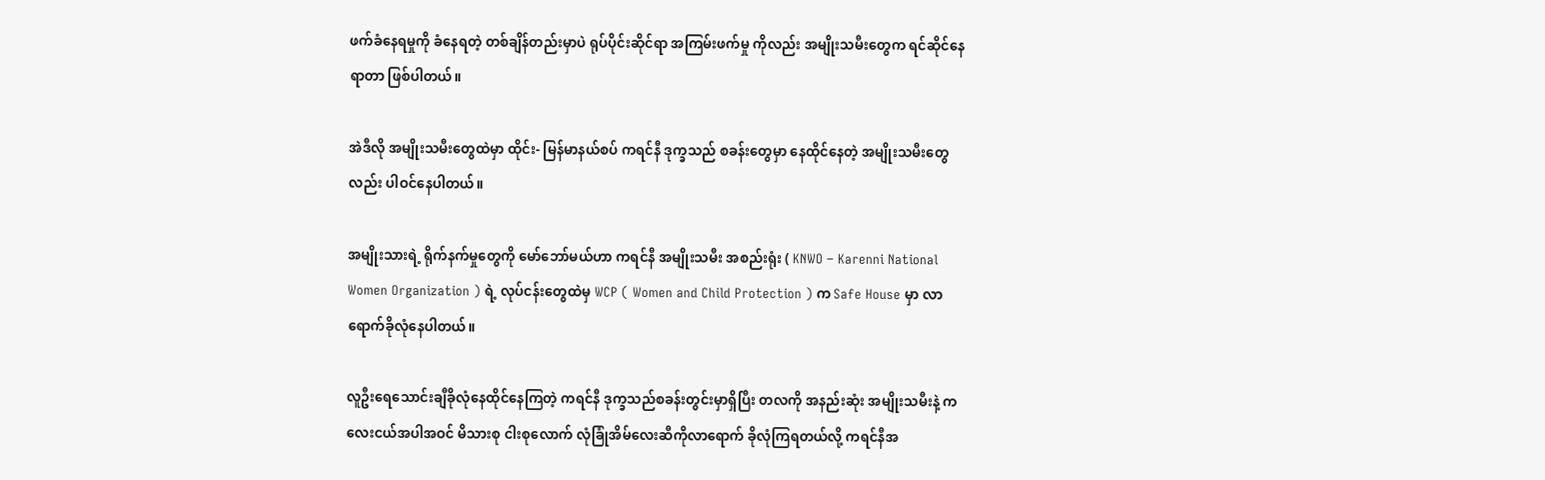ဖက်ခံနေရမှုကို ခံနေရတဲ့ တစ်ချိန်တည်းမှာပဲ ရုပ်ပိုင်းဆိုင်ရာ အကြမ်းဖက်မှု ကိုလည်း အမျိုးသမီးတွေက ရင်ဆိုင်နေရာတာ ဖြစ်ပါတယ်။

အဲဒီလို အမျိုးသမီးတွေထဲမှာ ထိုင်း- မြန်မာနယ်စပ် ကရင်နီ ဒုက္ခသည် စခန်းတွေမှာ နေထိုင်နေတဲ့ အမျိုးသမီးတွေလည်း ပါဝင်နေပါတယ်။

အမျိုးသားရဲ့ ရိုက်နက်မှုတွေကို မော်ဘော်မယ်ဟာ ကရင်နီ အမျိုးသမီး အစည်းရုံး ( KNWO – Karenni National Women Organization ) ရဲ့ လုပ်ငန်းတွေထဲမှ WCP ( Women and Child Protection ) က Safe House မှာ လာရောက်ခိုလုံနေပါတယ်။

လူဦးရေသောင်းချီခိုလုံနေထိုင်နေကြတဲ့ ကရင်နီ ဒုက္ခသည်စခန်းတွင်းမှာရှိပြီး တလကို အနည်းဆုံး အမျိုးသမီးနဲ့ ကလေးငယ်အပါအဝင် မိသားစု ငါးစုလောက် လုံခြုံအိမ်လေးဆီကိုလာရောက် ခိုလုံကြရတယ်လို့ ကရင်နီအ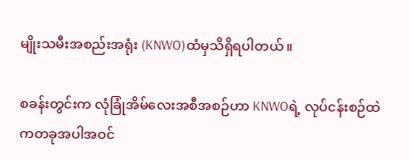မျိုးသမီးအစည်းအရုံး (KNWO)ထံမှသိရှိရပါတယ်။

စခန်းတွင်းက လုံခြုံအိမ်လေးအစီအစဉ်ဟာ KNWOရဲ့ လုပ်ငန်းစဉ်ထဲကတခုအပါအဝင်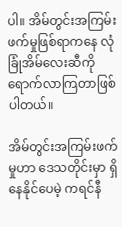ပါ။ အိမ်တွင်းအကြမ်း ဖက်မှုဖြစ်ရာကနေ လုံခြုံအိမ်လေးဆီကိုရောက်လာကြတာဖြစ်ပါတယ်။

အိမ်တွင်းအကြမ်းဖက်မှုဟာ ဒေသတိုင်းမှာ ရှိနေနိုင်ပေမဲ့ ကရင်နီ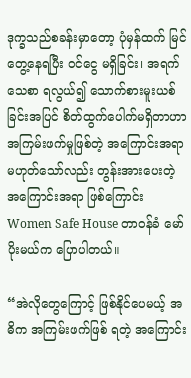ဒုက္ခသည်စခန်းမှာတော့ ပုံမှန်ထက် မြင်တွေ့နေရပြီး ဝင်ငွေ မရှိခြင်း၊ အရက်သေစာ ရလွယ်၍ သောက်စားမူးယစ်ခြင်းအပြင် စိတ်ထွက်ပေါက်မရှိတာဟာ အကြမ်းဖက်မှုဖြစ်တဲ့ အကြောင်းအရာ မဟုတ်သော်လည်း တွန်းအားပေးတဲ့ အကြောင်းအရာ ဖြစ်ကြောင်း Women Safe House တာဝန်ခံ မော်ပိုးမယ်က ပြောပါတယ်။

“အဲလိုတွေကြောင့် ဖြစ်နိုင်ပေမယ့် အဓိက အကြမ်းဖက်ဖြစ် ရတဲ့ အကြောင်း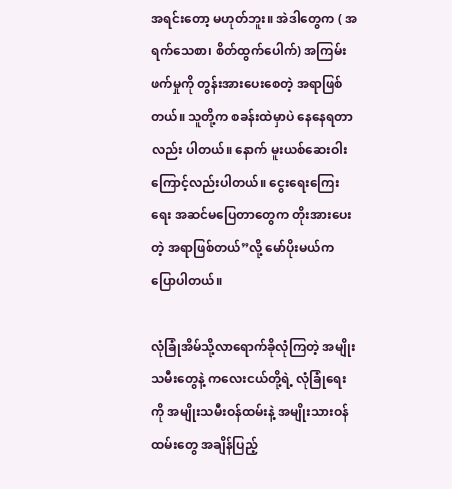အရင်းတော့ မဟုတ်ဘူး။ အဲဒါတွေက ( အရက်သေစာ၊ စိတ်ထွက်ပေါက်) အကြမ်းဖက်မှုကို တွန်းအားပေးစေတဲ့ အရာဖြစ်တယ်။ သူတို့က စခန်းထဲမှာပဲ နေနေရတာလည်း ပါတယ်။ နောက် မူးယစ်ဆေးဝါးကြောင့်လည်းပါတယ်။ ငွေးရေးကြေးရေး အဆင်မပြေတာတွေက တိုးအားပေးတဲ့ အရာဖြစ်တယ်”လို့ မော်ပိုးမယ်က ပြောပါတယ်။

လုံခြုံအိမ်သို့လာရောက်ခိုလုံကြတဲ့ အမျိုးသမီးတွေနဲ့ ကလေးငယ်တို့ရဲ့ လုံခြုံရေးကို အမျိုးသမီးဝန်ထမ်းနဲ့ အမျိုးသားဝန်ထမ်းတွေ အချိန်ပြည့်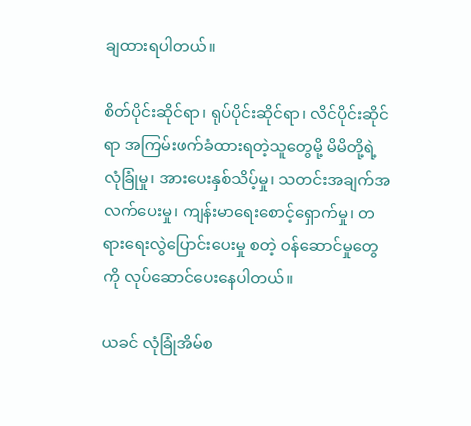ချထားရပါတယ်။

စိတ်ပိုင်းဆိုင်ရာ၊ ရုပ်ပိုင်းဆိုင်ရာ၊ လိင်ပိုင်းဆိုင်ရာ အကြမ်းဖက်ခံထားရတဲ့သူတွေမို့ မိမိတို့ရဲ့ လုံခြုံမှု၊ အားပေးနှစ်သိပ့်မှု၊ သတင်းအချက်အလက်ပေးမှု၊ ကျန်းမာရေးစောင့်ရှောက်မှု၊ တရားရေးလွဲပြောင်းပေးမှု စတဲ့ ဝန်ဆောင်မှုတွေကို လုပ်ဆောင်ပေးနေပါတယ်။

ယခင် လုံခြုံအိမ်စ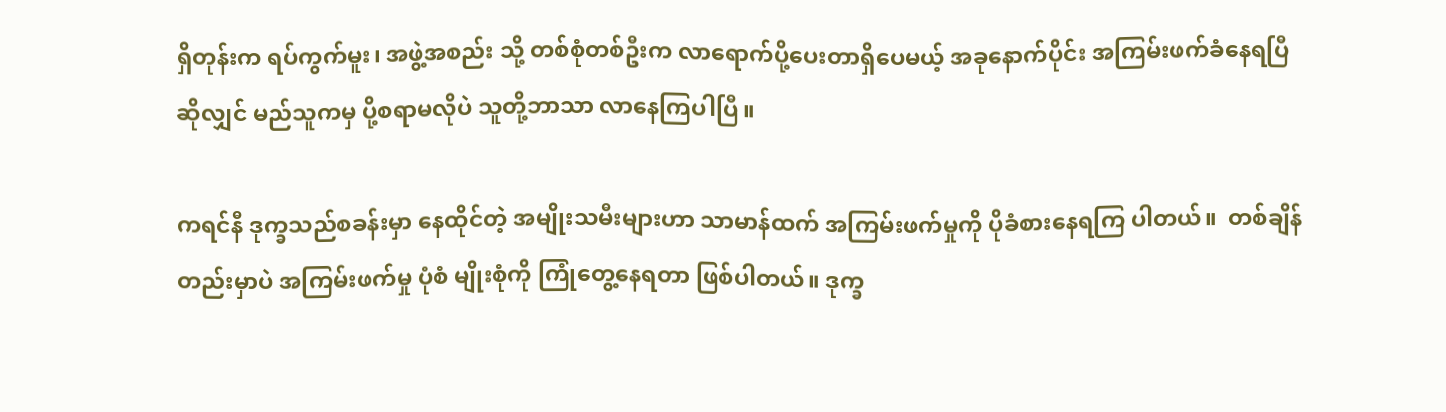ရှိတုန်းက ရပ်ကွက်မူး၊ အဖွဲ့အစည်း သို့ တစ်စုံတစ်ဦးက လာရောက်ပို့ပေးတာရှိပေမယ့် အခုနောက်ပိုင်း အကြမ်းဖက်ခံနေရပြီဆိုလျှင် မည်သူကမှ ပို့စရာမလိုပဲ သူတို့ဘာသာ လာနေကြပါပြီ။

ကရင်နီ ဒုက္ခသည်စခန်းမှာ နေထိုင်တဲ့ အမျိုးသမီးများဟာ သာမာန်ထက် အကြမ်းဖက်မှုကို ပိုခံစားနေရကြ ပါတယ်။  တစ်ချိန်တည်းမှာပဲ အကြမ်းဖက်မှု ပုံစံ မျိုးစုံကို ကြုံတွေ့နေရတာ ဖြစ်ပါတယ်။ ဒုက္ခ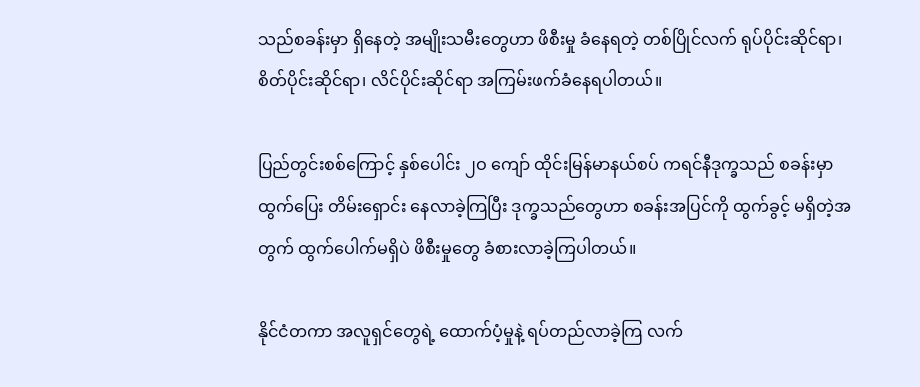သည်စခန်းမှာ ရှိနေတဲ့ အမျိုးသမီးတွေဟာ ဖိစီးမှု ခံနေရတဲ့ တစ်ပြိုင်လက် ရုပ်ပိုင်းဆိုင်ရာ၊ စိတ်ပိုင်းဆိုင်ရာ၊ လိင်ပိုင်းဆိုင်ရာ အကြမ်းဖက်ခံနေရပါတယ်။

ပြည်တွင်းစစ်ကြောင့် နှစ်ပေါင်း ၂ဝ ကျော် ထိုင်းမြန်မာနယ်စပ် ကရင်နီဒုက္ခသည် စခန်းမှာ ထွက်ပြေး တိမ်းရှောင်း နေလာခဲ့ကြပြီး ဒုက္ခသည်တွေဟာ စခန်းအပြင်ကို ထွက်ခွင့် မရှိတဲ့အတွက် ထွက်ပေါက်မရှိပဲ ဖိစီးမှုတွေ ခံစားလာခဲ့ကြပါတယ်။

နိုင်ငံတကာ အလူရှင်တွေရဲ့ ထောက်ပံ့မှုနဲ့ ရပ်တည်လာခဲ့ကြ လက်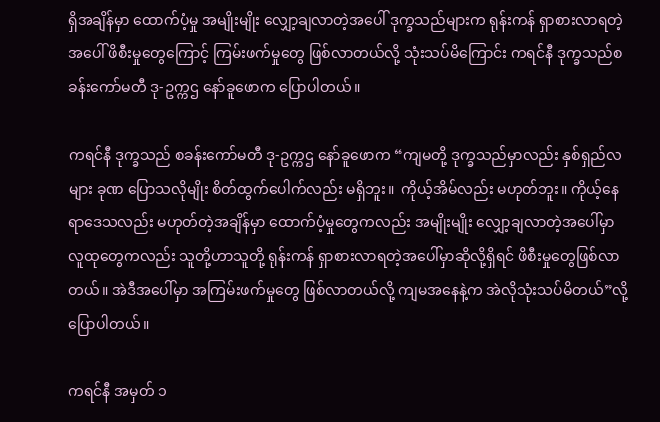ရှိအချိန်မှာ ထောက်ပံ့မှု အမျိုးမျိုး လျှော့ချလာတဲ့အပေါ် ဒုက္ခသည်များက ရုန်းကန် ရှာစားလာရတဲ့အပေါ် ဖိစီးမှုတွေကြောင့် ကြမ်းဖက်မှုတွေ ဖြစ်လာတယ်လို့ သုံးသပ်မိကြောင်း ကရင်နီ ဒုက္ခသည်စခန်းကော်မတီ ဒု-ဥက္ကဌ နော်ခူဖောက ပြောပါတယ်။

ကရင်နီ ဒုက္ခသည် စခန်းကော်မတီ ဒု-ဥက္ကဌ နော်ခူဖောက “ကျမတို့ ဒုက္ခသည်မှာလည်း နှစ်ရှည်လများ ခုဏ ပြောသလိုမျိုး စိတ်ထွက်ပေါက်လည်း မရှိဘူး။  ကိုယ့်အိမ်လည်း မဟုတ်ဘူး။ ကိုယ့်နေရာဒေသလည်း မဟုတ်တဲ့အချိန်မှာ ထောက်ပံ့မှုတွေကလည်း အမျိုးမျိုး လျှော့ချလာတဲ့အပေါ်မှာ လူထုတွေကလည်း သူတို့ဟာသူတို့ ရုန်းကန် ရှာစားလာရတဲ့အပေါ်မှာဆိုလို့ရှိရင် ဖိစီးမှုတွေဖြစ်လာတယ်။ အဲဒီအပေါ်မှာ အကြမ်းဖက်မှုတွေ ဖြစ်လာတယ်လို့ ကျမအနေနဲ့က အဲလိုသုံးသပ်မိတယ်”လို့ ပြောပါတယ်။

ကရင်နီ အမှတ် ၁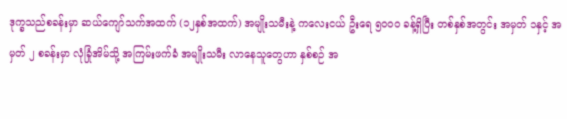ဒုက္ခသည်စခန်းမှာ ဆယ်ကျော်သက်အထက် (၁၂နှစ်အထက်) အမျိုးသမီးနဲ့ ကလေးငယ် ဦးရေ ၅၀၀ဝ ခန့်ရှိပြီး တစ်နှစ်အတွင်း အမှတ် ၁နှင့် အမှတ် ၂ စခန်းမှာ လုံခြုံအိမ်သို့ အကြမ်းဖက်ခံ အမျိုးသမီး လာနေသူတွေဟာ နှစ်စဉ် အ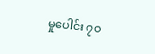မှုပေါင်း ၇ဝ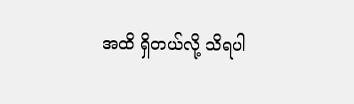အထိ ရှိတယ်လို့ သိရပါ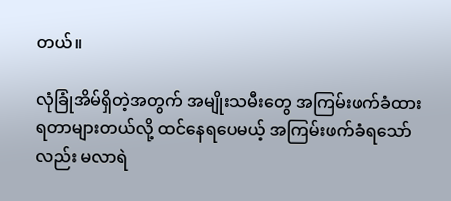တယ်။

လုံခြုံအိမ်ရှိတဲ့အတွက် အမျိုးသမီးတွေ အကြမ်းဖက်ခံထားရတာများတယ်လို့ ထင်နေရပေမယ့် အကြမ်းဖက်ခံရသော်လည်း မလာရဲ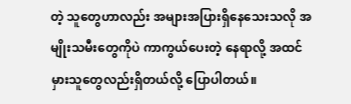တဲ့ သူတွေဟာလည်း အများအပြားရှိနေသေးသလို အမျိုးသမီးတွေကိုပဲ ကာကွယ်ပေးတဲ့ နေရာလို့ အထင်မှားသူတွေလည်းရှိတယ်လို့ ပြောပါတယ်။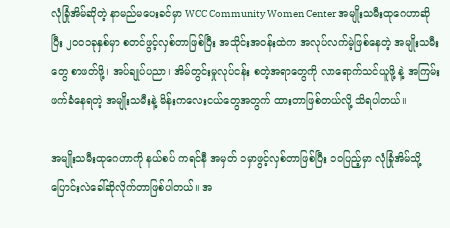လုံခြုံအိမ်ဆိုတဲ့ နာမည်မပေးခင်မှာ WCC Community Women Center အမျိုးသမီးထုဂေဟာဆိုပြီး ၂၀၀၁ခုနှစ်မှာ စတင်ဖွင့်လှစ်တာဖြစ်ပြီး အသိုင်းအဝန်းထဲက အလုပ်လက်မဲ့ဖြစ်နေတဲ့ အမျိုးသမီးတွေ စာဖတ်ဖို့၊ အပ်ချုပ်ပညာ၊ အိမ်တွင်းမှုလုပ်ငန်း စတဲ့အရာတွေကို လာရောက်သင်ယူဖို့ နဲ့ အကြမ်းဖက်ခံနေရတဲ့ အမျိုးသမီးနဲ့ မိန်းကလေးငယ်တွေအတွက် ထားတာဖြစ်တယ်လို့ သိရပါတယ်။

အမျိုးသမီးထုဂေဟာကို နယ်စပ် ကရင်နီ အမှတ် ၁မှာဖွင့်လှစ်တာဖြစ်ပြီး ၁ဝပြည့်မှာ လုံခြုံအိမ်သို့ ပြောင်းလဲခေါ်ဆိုလိုက်တာဖြစ်ပါတယ်။ အ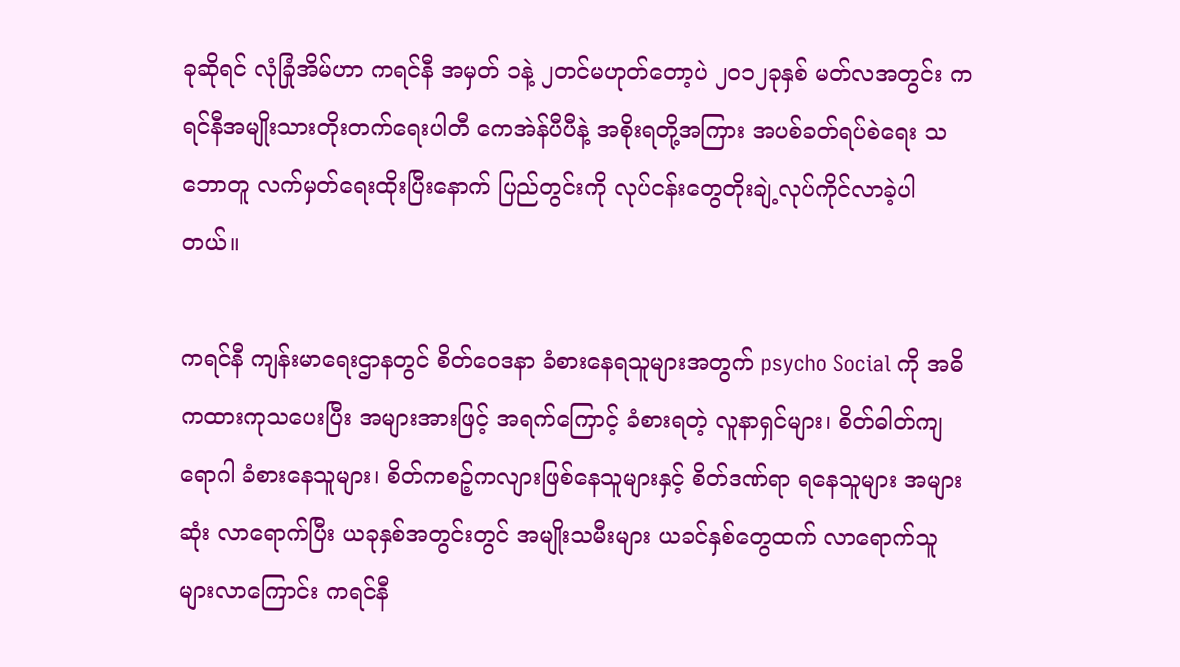ခုဆိုရင် လုံခြုံအိမ်ဟာ ကရင်နီ အမှတ် ၁နဲ့ ၂တင်မဟုတ်တော့ပဲ ၂၀၁၂ခုနှစ် မတ်လအတွင်း ကရင်နီအမျိုးသားတိုးတက်ရေးပါတီ ကေအဲန်ပီပီနဲ့ အစိုးရတို့အကြား အပစ်ခတ်ရပ်စဲရေး သဘောတူ လက်မှတ်ရေးထိုးပြီးနောက် ပြည်တွင်းကို လုပ်ငန်းတွေတိုးချဲ့လုပ်ကိုင်လာခဲ့ပါတယ်။

ကရင်နီ ကျန်းမာရေးဌာနတွင် စိတ်ဝေဒနာ ခံစားနေရသူများအတွက် psycho Social ကို အဓိကထားကုသပေးပြီး အများအားဖြင့် အရက်ကြောင့် ခံစားရတဲ့ လူနာရှင်များ၊ စိတ်ဓါတ်ကျရောဂါ ခံစားနေသူများ၊ စိတ်ကစဉ့်ကလျားဖြစ်နေသူများနှင့် စိတ်ဒဏ်ရာ ရနေသူများ အများဆုံး လာရောက်ပြီး ယခုနှစ်အတွင်းတွင် အမျိုးသမီးများ ယခင်နှစ်တွေထက် လာရောက်သူများလာကြောင်း ကရင်နီ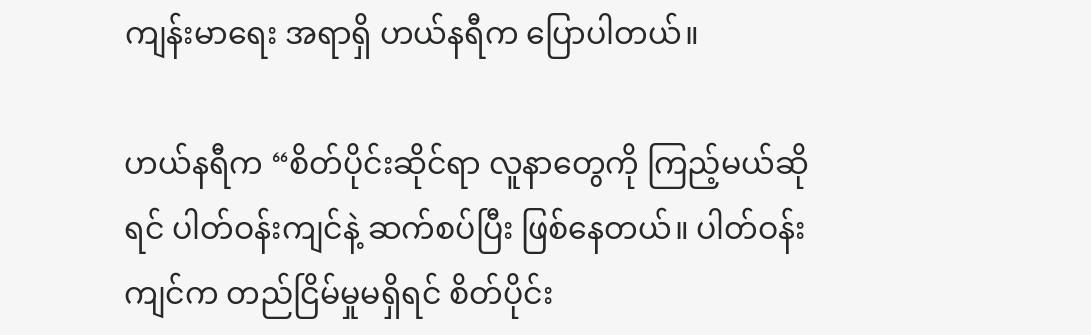ကျန်းမာရေး အရာရှိ ဟယ်နရီက ပြောပါတယ်။

ဟယ်နရီက “စိတ်ပိုင်းဆိုင်ရာ လူနာတွေကို ကြည့်မယ်ဆိုရင် ပါတ်ဝန်းကျင်နဲ့ ဆက်စပ်ပြီး ဖြစ်နေတယ်။ ပါတ်ဝန်းကျင်က တည်ငြိမ်မှုမရှိရင် စိတ်ပိုင်း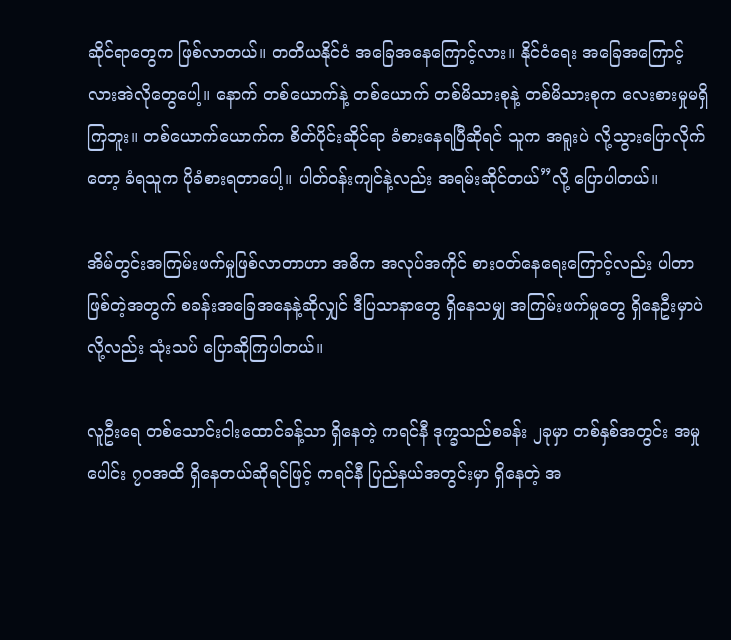ဆိုင်ရာတွေက ဖြစ်လာတယ်။ တတိယနိုင်ငံ အခြေအနေကြောင့်လား။ နိုင်ငံရေး အခြေအကြောင့်လားအဲလိုတွေပေါ့။ နောက် တစ်ယောက်နဲ့ တစ်ယောက် တစ်မိသားစုနဲ့ တစ်မိသားစုက လေးစားမှုမရှိကြဘူး။ တစ်ယောက်ယောက်က စိတ်ပိုင်းဆိုင်ရာ ခံစားနေရပြီဆိုရင် သူက အရူးပဲ လို့သွားပြောလိုက်တော့ ခံရသူက ပိုခံစားရတာပေါ့။ ပါတ်ဝန်းကျင်နဲ့လည်း အရမ်းဆိုင်တယ်”လို့ ပြောပါတယ်။

အိမ်တွင်းအကြမ်းဖက်မှုဖြစ်လာတာဟာ အဓိက အလုပ်အကိုင် စားဝတ်နေရေးကြောင့်လည်း ပါတာဖြစ်တဲ့အတွက် စခန်းအခြေအနေနဲ့ဆိုလျှင် ဒီပြသာနာတွေ ရှိနေသမျှ အကြမ်းဖက်မှုတွေ ရှိနေဦးမှာပဲလို့လည်း သုံးသပ် ပြောဆိုကြပါတယ်။

လူဦးရေ တစ်သောင်းငါးထောင်ခန့်သာ ရှိနေတဲ့ ကရင်နီ ဒုက္ခသည်စခန်း ၂ခုမှာ တစ်နှစ်အတွင်း အမှုပေါင်း ၇ဝအထိ ရှိနေတယ်ဆိုရင်ဖြင့် ကရင်နီ ပြည်နယ်အတွင်းမှာ ရှိနေတဲ့ အ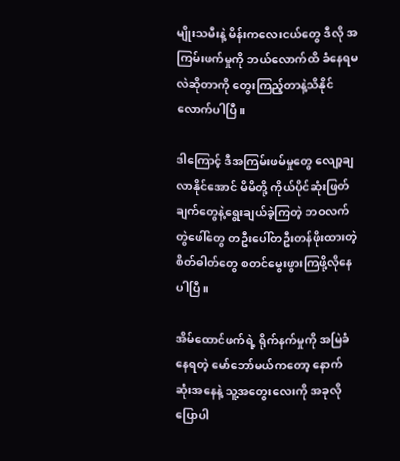မျိုးသမီးနဲ့ မိန်းကလေးငယ်တွေ ဒီလို အကြမ်းဖက်မှုကို ဘယ်လောက်ထိ ခံနေရမလဲဆိုတာကို တွေးကြည့်တာနဲ့သိနိုင်လောက်ပါပြီ။

ဒါကြောင့် ဒီအကြမ်းဖမ်မှုတွေ လျော့ချလာနိုင်အောင် မိမိတို့ ကိုယ်ပိုင်ဆုံးဖြတ်ချက်တွေနဲ့ရွေးချယ်ခဲ့ကြတဲ့ ဘဝလက်တွဲဖေါ်တွေ တဦးပေါ်တဦးတန်ဖိုးထားတဲ့ စိတ်ဓါတ်တွေ စတင်မွေးဖွားကြဖို့လိုနေပါပြီ။

အိမ်ထောင်ဖက်ရဲ့ ရိုက်နက်မှုကို အမြဲခံနေရတဲ့ မော်ဘော်မယ်ကတော့ နောက်ဆုံးအနေနဲ့ သူ့အတွေးလေးကို အခုလို ပြောပါ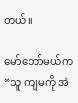တယ်။

မော်ဘော်မယ်က “သူ ကျမကို အဲ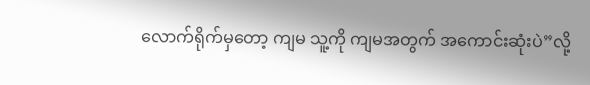လောက်ရိုက်မှတော့ ကျမ သူ့ကို ကျမအတွက် အကောင်းဆုံးပဲ”လို့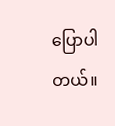ပြောပါတယ်။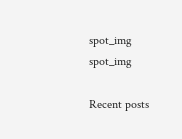spot_img
spot_img

Recent posts